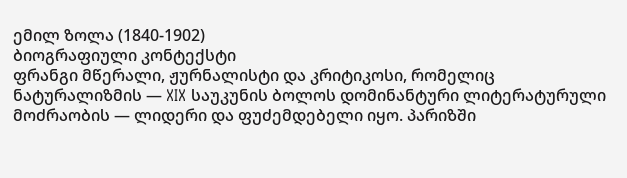ემილ ზოლა (1840-1902)
ბიოგრაფიული კონტექსტი
ფრანგი მწერალი, ჟურნალისტი და კრიტიკოსი, რომელიც ნატურალიზმის — XIX საუკუნის ბოლოს დომინანტური ლიტერატურული მოძრაობის — ლიდერი და ფუძემდებელი იყო. პარიზში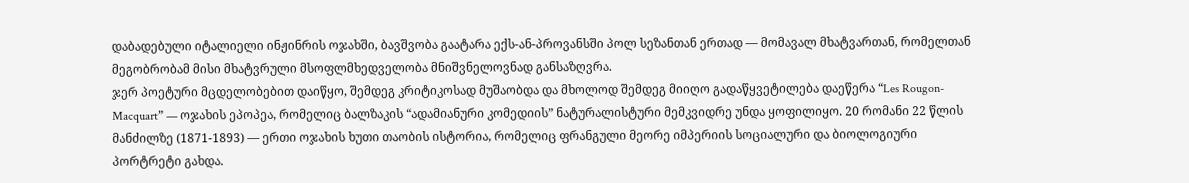დაბადებული იტალიელი ინჟინრის ოჯახში, ბავშვობა გაატარა ექს-ან-პროვანსში პოლ სეზანთან ერთად — მომავალ მხატვართან, რომელთან მეგობრობამ მისი მხატვრული მსოფლმხედველობა მნიშვნელოვნად განსაზღვრა.
ჯერ პოეტური მცდელობებით დაიწყო, შემდეგ კრიტიკოსად მუშაობდა და მხოლოდ შემდეგ მიიღო გადაწყვეტილება დაეწერა “Les Rougon-Macquart” — ოჯახის ეპოპეა, რომელიც ბალზაკის “ადამიანური კომედიის” ნატურალისტური მემკვიდრე უნდა ყოფილიყო. 20 რომანი 22 წლის მანძილზე (1871-1893) — ერთი ოჯახის ხუთი თაობის ისტორია, რომელიც ფრანგული მეორე იმპერიის სოციალური და ბიოლოგიური პორტრეტი გახდა.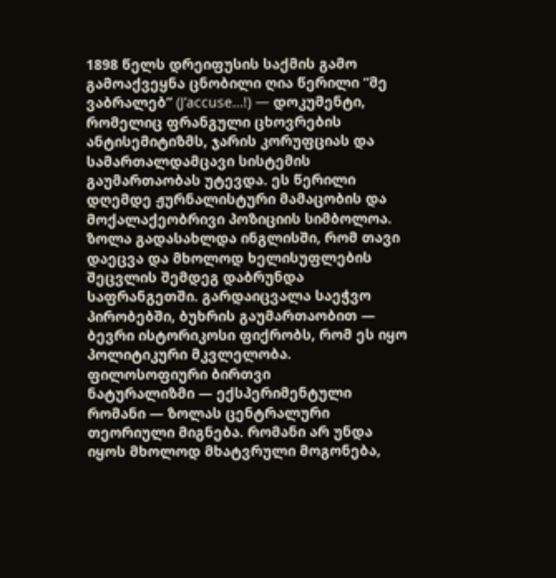1898 წელს დრეიფუსის საქმის გამო გამოაქვეყნა ცნობილი ღია წერილი “მე ვაბრალებ” (J’accuse…!) — დოკუმენტი, რომელიც ფრანგული ცხოვრების ანტისემიტიზმს, ჯარის კორუფციას და სამართალდამცავი სისტემის გაუმართაობას უტევდა. ეს წერილი დღემდე ჟურნალისტური მამაცობის და მოქალაქეობრივი პოზიციის სიმბოლოა. ზოლა გადასახლდა ინგლისში, რომ თავი დაეცვა და მხოლოდ ხელისუფლების შეცვლის შემდეგ დაბრუნდა საფრანგეთში. გარდაიცვალა საეჭვო პირობებში, ბუხრის გაუმართაობით — ბევრი ისტორიკოსი ფიქრობს, რომ ეს იყო პოლიტიკური მკვლელობა.
ფილოსოფიური ბირთვი
ნატურალიზმი — ექსპერიმენტული რომანი — ზოლას ცენტრალური თეორიული მიგნება. რომანი არ უნდა იყოს მხოლოდ მხატვრული მოგონება,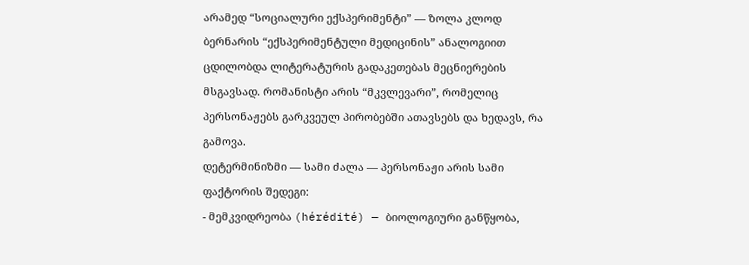არამედ “სოციალური ექსპერიმენტი” — ზოლა კლოდ ბერნარის “ექსპერიმენტული მედიცინის” ანალოგიით ცდილობდა ლიტერატურის გადაკეთებას მეცნიერების მსგავსად. რომანისტი არის “მკვლევარი”, რომელიც პერსონაჟებს გარკვეულ პირობებში ათავსებს და ხედავს, რა გამოვა.
დეტერმინიზმი — სამი ძალა — პერსონაჟი არის სამი ფაქტორის შედეგი:
- მემკვიდრეობა (hérédité) — ბიოლოგიური განწყობა,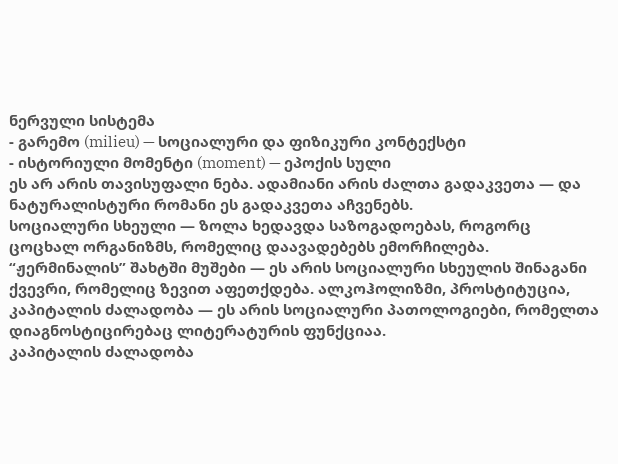ნერვული სისტემა
- გარემო (milieu) — სოციალური და ფიზიკური კონტექსტი
- ისტორიული მომენტი (moment) — ეპოქის სული
ეს არ არის თავისუფალი ნება. ადამიანი არის ძალთა გადაკვეთა — და ნატურალისტური რომანი ეს გადაკვეთა აჩვენებს.
სოციალური სხეული — ზოლა ხედავდა საზოგადოებას, როგორც ცოცხალ ორგანიზმს, რომელიც დაავადებებს ემორჩილება. “ჟერმინალის” შახტში მუშები — ეს არის სოციალური სხეულის შინაგანი ქვევრი, რომელიც ზევით აფეთქდება. ალკოჰოლიზმი, პროსტიტუცია, კაპიტალის ძალადობა — ეს არის სოციალური პათოლოგიები, რომელთა დიაგნოსტიცირებაც ლიტერატურის ფუნქციაა.
კაპიტალის ძალადობა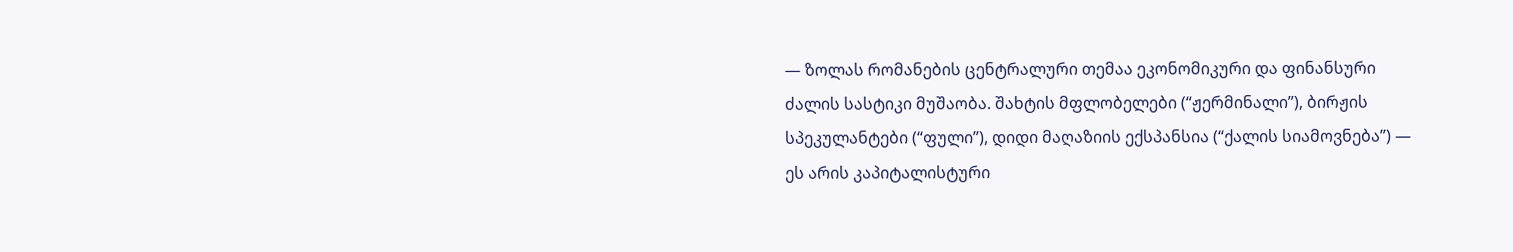— ზოლას რომანების ცენტრალური თემაა ეკონომიკური და ფინანსური ძალის სასტიკი მუშაობა. შახტის მფლობელები (“ჟერმინალი”), ბირჟის სპეკულანტები (“ფული”), დიდი მაღაზიის ექსპანსია (“ქალის სიამოვნება”) — ეს არის კაპიტალისტური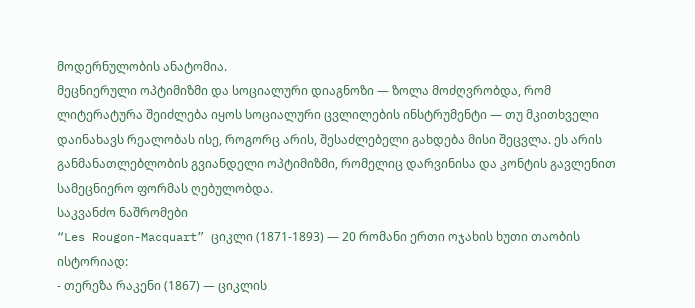მოდერნულობის ანატომია.
მეცნიერული ოპტიმიზმი და სოციალური დიაგნოზი — ზოლა მოძღვრობდა, რომ ლიტერატურა შეიძლება იყოს სოციალური ცვლილების ინსტრუმენტი — თუ მკითხველი დაინახავს რეალობას ისე, როგორც არის, შესაძლებელი გახდება მისი შეცვლა. ეს არის განმანათლებლობის გვიანდელი ოპტიმიზმი, რომელიც დარვინისა და კონტის გავლენით სამეცნიერო ფორმას ღებულობდა.
საკვანძო ნაშრომები
“Les Rougon-Macquart” ციკლი (1871-1893) — 20 რომანი ერთი ოჯახის ხუთი თაობის ისტორიად:
- თერეზა რაკენი (1867) — ციკლის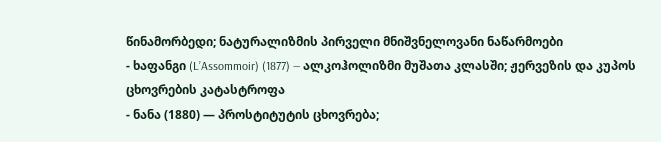წინამორბედი; ნატურალიზმის პირველი მნიშვნელოვანი ნაწარმოები
- ხაფანგი (L’Assommoir) (1877) — ალკოჰოლიზმი მუშათა კლასში; ჟერვეზის და კუპოს ცხოვრების კატასტროფა
- ნანა (1880) — პროსტიტუტის ცხოვრება;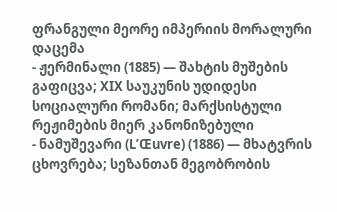ფრანგული მეორე იმპერიის მორალური დაცემა
- ჟერმინალი (1885) — შახტის მუშების გაფიცვა; XIX საუკუნის უდიდესი სოციალური რომანი; მარქსისტული რეჟიმების მიერ კანონიზებული
- ნამუშევარი (L’Œuvre) (1886) — მხატვრის ცხოვრება; სეზანთან მეგობრობის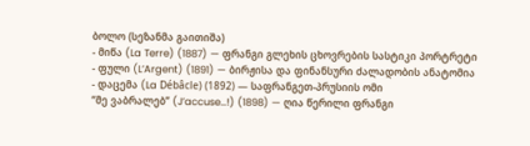ბოლო (სეზანმა გაითიშა)
- მიწა (La Terre) (1887) — ფრანგი გლეხის ცხოვრების სასტიკი პორტრეტი
- ფული (L’Argent) (1891) — ბირჟისა და ფინანსური ძალადობის ანატომია
- დაცემა (La Débâcle) (1892) — საფრანგეთ-პრუსიის ომი
“მე ვაბრალებ” (J’accuse…!) (1898) — ღია წერილი ფრანგი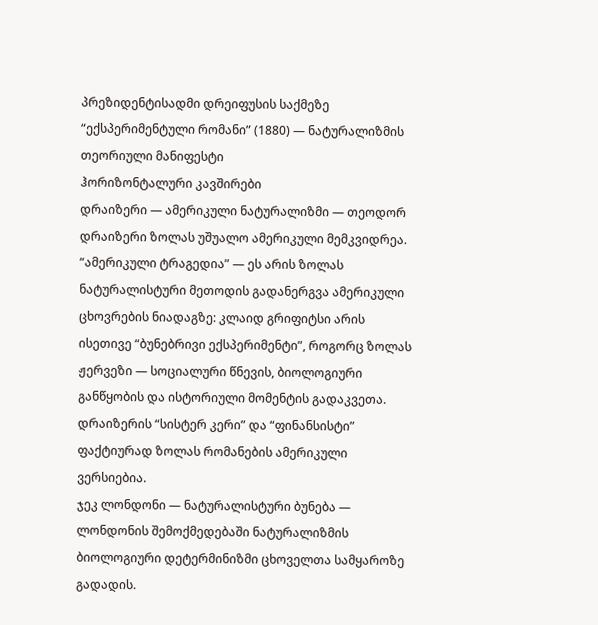პრეზიდენტისადმი დრეიფუსის საქმეზე
“ექსპერიმენტული რომანი” (1880) — ნატურალიზმის თეორიული მანიფესტი
ჰორიზონტალური კავშირები
დრაიზერი — ამერიკული ნატურალიზმი — თეოდორ დრაიზერი ზოლას უშუალო ამერიკული მემკვიდრეა. “ამერიკული ტრაგედია” — ეს არის ზოლას ნატურალისტური მეთოდის გადანერგვა ამერიკული ცხოვრების ნიადაგზე: კლაიდ გრიფიტსი არის ისეთივე “ბუნებრივი ექსპერიმენტი”, როგორც ზოლას ჟერვეზი — სოციალური წნევის, ბიოლოგიური განწყობის და ისტორიული მომენტის გადაკვეთა. დრაიზერის “სისტერ კერი” და “ფინანსისტი” ფაქტიურად ზოლას რომანების ამერიკული ვერსიებია.
ჯეკ ლონდონი — ნატურალისტური ბუნება — ლონდონის შემოქმედებაში ნატურალიზმის ბიოლოგიური დეტერმინიზმი ცხოველთა სამყაროზე გადადის.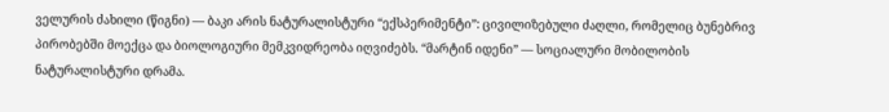ველურის ძახილი (წიგნი) — ბაკი არის ნატურალისტური “ექსპერიმენტი”: ცივილიზებული ძაღლი, რომელიც ბუნებრივ პირობებში მოექცა და ბიოლოგიური მემკვიდრეობა იღვიძებს. “მარტინ იდენი” — სოციალური მობილობის ნატურალისტური დრამა.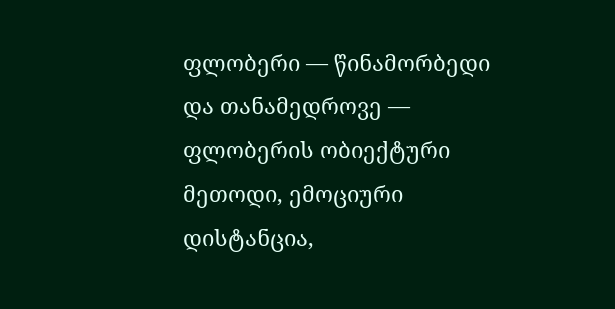ფლობერი — წინამორბედი და თანამედროვე — ფლობერის ობიექტური მეთოდი, ემოციური დისტანცია,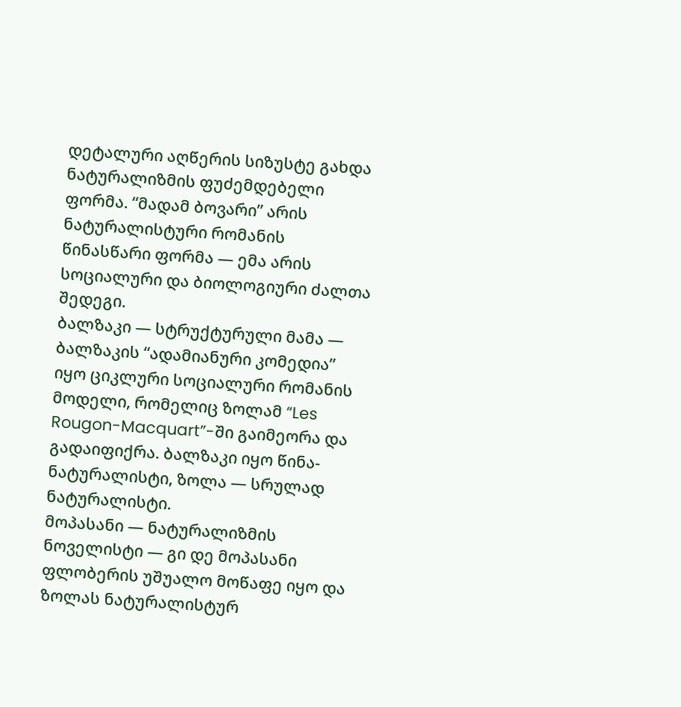დეტალური აღწერის სიზუსტე გახდა ნატურალიზმის ფუძემდებელი ფორმა. “მადამ ბოვარი” არის ნატურალისტური რომანის წინასწარი ფორმა — ემა არის სოციალური და ბიოლოგიური ძალთა შედეგი.
ბალზაკი — სტრუქტურული მამა — ბალზაკის “ადამიანური კომედია” იყო ციკლური სოციალური რომანის მოდელი, რომელიც ზოლამ “Les Rougon-Macquart”-ში გაიმეორა და გადაიფიქრა. ბალზაკი იყო წინა-ნატურალისტი, ზოლა — სრულად ნატურალისტი.
მოპასანი — ნატურალიზმის ნოველისტი — გი დე მოპასანი ფლობერის უშუალო მოწაფე იყო და ზოლას ნატურალისტურ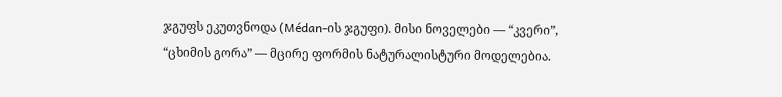ჯგუფს ეკუთვნოდა (Médan-ის ჯგუფი). მისი ნოველები — “კვერი”, “ცხიმის გორა” — მცირე ფორმის ნატურალისტური მოდელებია.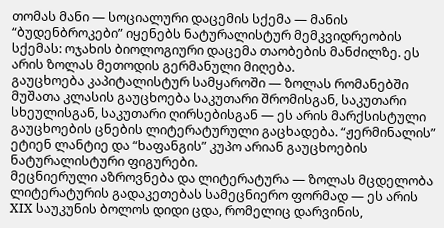თომას მანი — სოციალური დაცემის სქემა — მანის “ბუდენბროკები” იყენებს ნატურალისტურ მემკვიდრეობის სქემას: ოჯახის ბიოლოგიური დაცემა თაობების მანძილზე. ეს არის ზოლას მეთოდის გერმანული მიღება.
გაუცხოება კაპიტალისტურ სამყაროში — ზოლას რომანებში მუშათა კლასის გაუცხოება საკუთარი შრომისგან, საკუთარი სხეულისგან, საკუთარი ღირსებისგან — ეს არის მარქსისტული გაუცხოების ცნების ლიტერატურული გაცხადება. “ჟერმინალის” ეტიენ ლანტიე და “ხაფანგის” კუპო არიან გაუცხოების ნატურალისტური ფიგურები.
მეცნიერული აზროვნება და ლიტერატურა — ზოლას მცდელობა ლიტერატურის გადაკეთებას სამეცნიერო ფორმად — ეს არის XIX საუკუნის ბოლოს დიდი ცდა, რომელიც დარვინის,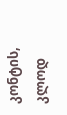კონტის, კლოდ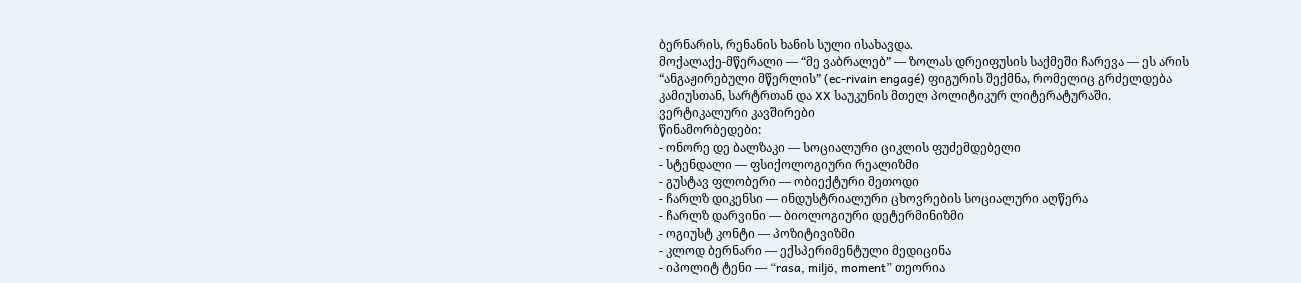ბერნარის, რენანის ხანის სული ისახავდა.
მოქალაქე-მწერალი — “მე ვაბრალებ” — ზოლას დრეიფუსის საქმეში ჩარევა — ეს არის “ანგაჟირებული მწერლის” (ec-rivain engagé) ფიგურის შექმნა, რომელიც გრძელდება კამიუსთან, სარტრთან და XX საუკუნის მთელ პოლიტიკურ ლიტერატურაში.
ვერტიკალური კავშირები
წინამორბედები:
- ონორე დე ბალზაკი — სოციალური ციკლის ფუძემდებელი
- სტენდალი — ფსიქოლოგიური რეალიზმი
- გუსტავ ფლობერი — ობიექტური მეთოდი
- ჩარლზ დიკენსი — ინდუსტრიალური ცხოვრების სოციალური აღწერა
- ჩარლზ დარვინი — ბიოლოგიური დეტერმინიზმი
- ოგიუსტ კონტი — პოზიტივიზმი
- კლოდ ბერნარი — ექსპერიმენტული მედიცინა
- იპოლიტ ტენი — “rasa, miljö, moment” თეორია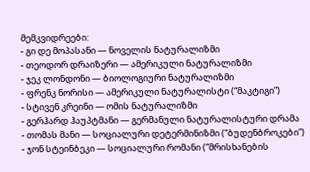მემკვიდრეები:
- გი დე მოპასანი — ნოველის ნატურალიზმი
- თეოდორ დრაიზერი — ამერიკული ნატურალიზმი
- ჯეკ ლონდონი — ბიოლოგიური ნატურალიზმი
- ფრენკ ნორისი — ამერიკული ნატურალისტი (“მაკტიგი”)
- სტივენ კრეინი — ომის ნატურალიზმი
- გერჰარდ ჰაუპტმანი — გერმანული ნატურალისტური დრამა
- თომას მანი — სოციალური დეტერმინიზმი (“ბუდენბროკები”)
- ჯონ სტეინბეკი — სოციალური რომანი (“მრისხანების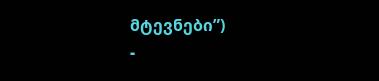მტევნები”)
-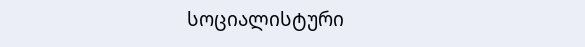სოციალისტური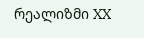რეალიზმი XX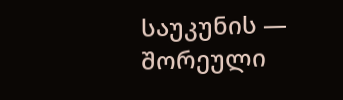საუკუნის — შორეული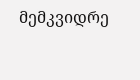მემკვიდრე